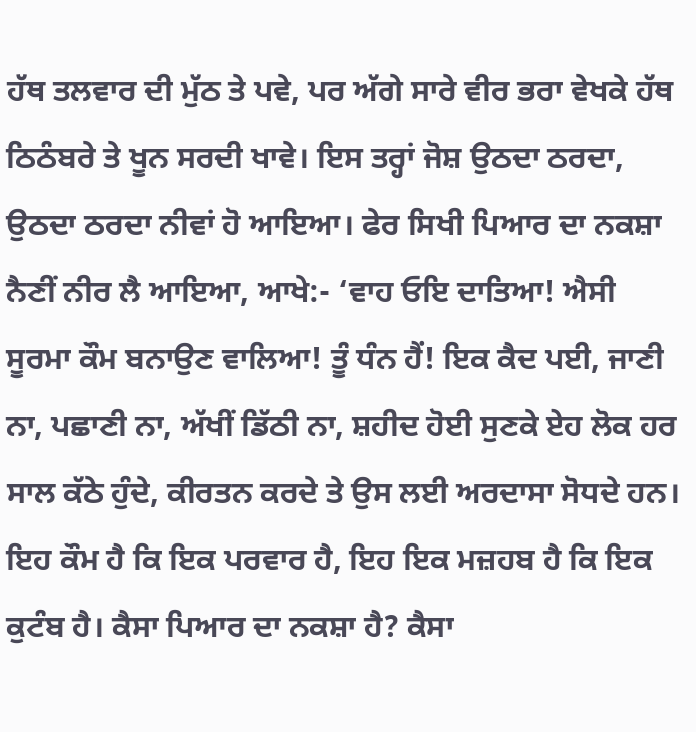ਹੱਥ ਤਲਵਾਰ ਦੀ ਮੁੱਠ ਤੇ ਪਵੇ, ਪਰ ਅੱਗੇ ਸਾਰੇ ਵੀਰ ਭਰਾ ਵੇਖਕੇ ਹੱਥ ਠਿਠੰਬਰੇ ਤੇ ਖੂਨ ਸਰਦੀ ਖਾਵੇ। ਇਸ ਤਰ੍ਹਾਂ ਜੋਸ਼ ਉਠਦਾ ਠਰਦਾ, ਉਠਦਾ ਠਰਦਾ ਨੀਵਾਂ ਹੋ ਆਇਆ। ਫੇਰ ਸਿਖੀ ਪਿਆਰ ਦਾ ਨਕਸ਼ਾ ਨੈਣੀਂ ਨੀਰ ਲੈ ਆਇਆ, ਆਖੇ:- ‘ਵਾਹ ਓਇ ਦਾਤਿਆ! ਐਸੀ ਸੂਰਮਾ ਕੌਮ ਬਨਾਉਣ ਵਾਲਿਆ! ਤੂੰ ਧੰਨ ਹੈਂ! ਇਕ ਕੈਦ ਪਈ, ਜਾਣੀ ਨਾ, ਪਛਾਣੀ ਨਾ, ਅੱਖੀਂ ਡਿੱਠੀ ਨਾ, ਸ਼ਹੀਦ ਹੋਈ ਸੁਣਕੇ ਏਹ ਲੋਕ ਹਰ ਸਾਲ ਕੱਠੇ ਹੁੰਦੇ, ਕੀਰਤਨ ਕਰਦੇ ਤੇ ਉਸ ਲਈ ਅਰਦਾਸਾ ਸੋਧਦੇ ਹਨ। ਇਹ ਕੌਮ ਹੈ ਕਿ ਇਕ ਪਰਵਾਰ ਹੈ, ਇਹ ਇਕ ਮਜ਼ਹਬ ਹੈ ਕਿ ਇਕ ਕੁਟੰਬ ਹੈ। ਕੈਸਾ ਪਿਆਰ ਦਾ ਨਕਸ਼ਾ ਹੈ? ਕੈਸਾ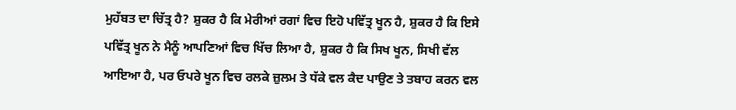ਮੁਹੱਬਤ ਦਾ ਚਿੱਤ੍ਰ ਹੈ? ਸ਼ੁਕਰ ਹੈ ਕਿ ਮੇਰੀਆਂ ਰਗਾਂ ਵਿਚ ਇਹੋ ਪਵਿੱਤ੍ਰ ਖੂਨ ਹੈ, ਸ਼ੁਕਰ ਹੈ ਕਿ ਇਸੇ ਪਵਿੱਤ੍ਰ ਖੂਨ ਨੇ ਮੈਨੂੰ ਆਪਣਿਆਂ ਵਿਚ ਖਿੱਚ ਲਿਆ ਹੈ, ਸ਼ੁਕਰ ਹੈ ਕਿ ਸਿਖ ਖੂਨ, ਸਿਖੀ ਵੱਲ ਆਇਆ ਹੈ, ਪਰ ਓਪਰੇ ਖੂਨ ਵਿਚ ਰਲਕੇ ਜ਼ੁਲਮ ਤੇ ਧੱਕੇ ਵਲ ਕੈਦ ਪਾਉਣ ਤੇ ਤਬਾਹ ਕਰਨ ਵਲ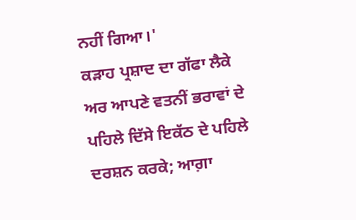ਨਹੀਂ ਗਿਆ।'
ਕੜਾਹ ਪ੍ਰਸ਼ਾਦ ਦਾ ਗੱਫਾ ਲੈਕੇ ਅਰ ਆਪਣੇ ਵਤਨੀਂ ਭਰਾਵਾਂ ਦੇ ਪਹਿਲੇ ਦਿੱਸੇ ਇਕੱਠ ਦੇ ਪਹਿਲੇ ਦਰਸ਼ਨ ਕਰਕੇ; ਆਗ਼ਾ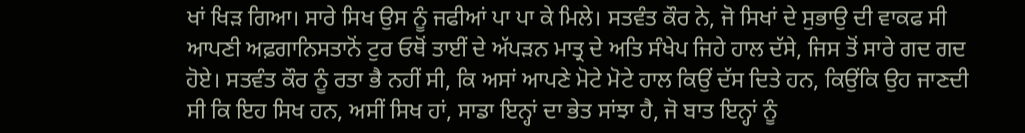ਖਾਂ ਖਿੜ ਗਿਆ। ਸਾਰੇ ਸਿਖ ਉਸ ਨੂੰ ਜਫੀਆਂ ਪਾ ਪਾ ਕੇ ਮਿਲੇ। ਸਤਵੰਤ ਕੌਰ ਨੇ, ਜੋ ਸਿਖਾਂ ਦੇ ਸੁਭਾਉ ਦੀ ਵਾਕਫ ਸੀ ਆਪਣੀ ਅਫ਼ਗਾਨਿਸਤਾਨੋਂ ਟੁਰ ਓਥੋਂ ਤਾਈਂ ਦੇ ਅੱਪੜਨ ਮਾਤ੍ਰ ਦੇ ਅਤਿ ਸੰਖੇਪ ਜਿਹੇ ਹਾਲ ਦੱਸੇ, ਜਿਸ ਤੋਂ ਸਾਰੇ ਗਦ ਗਦ ਹੋਏ। ਸਤਵੰਤ ਕੌਰ ਨੂੰ ਰਤਾ ਭੈ ਨਹੀਂ ਸੀ, ਕਿ ਅਸਾਂ ਆਪਣੇ ਮੋਟੇ ਮੋਟੇ ਹਾਲ ਕਿਉਂ ਦੱਸ ਦਿਤੇ ਹਨ, ਕਿਉਂਕਿ ਉਹ ਜਾਣਦੀ ਸੀ ਕਿ ਇਹ ਸਿਖ ਹਨ, ਅਸੀਂ ਸਿਖ ਹਾਂ, ਸਾਡਾ ਇਨ੍ਹਾਂ ਦਾ ਭੇਤ ਸਾਂਝਾ ਹੈ, ਜੋ ਬਾਤ ਇਨ੍ਹਾਂ ਨੂੰ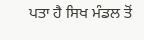ਪਤਾ ਹੈ ਸਿਖ ਮੰਡਲ ਤੋਂ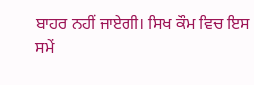ਬਾਹਰ ਨਹੀਂ ਜਾਏਗੀ। ਸਿਖ ਕੌਮ ਵਿਚ ਇਸ ਸਮੇਂ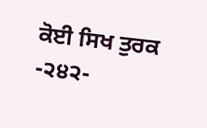ਕੋਈ ਸਿਖ ਤੁਰਕ
-੨੪੨-